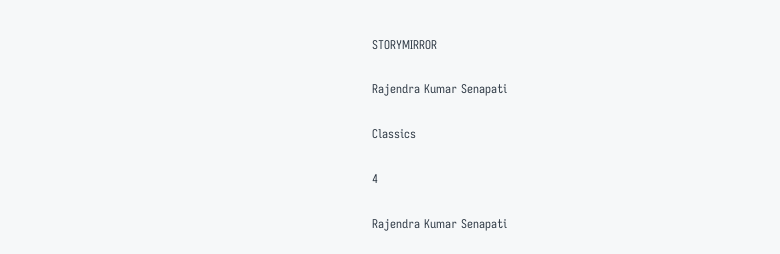STORYMIRROR

Rajendra Kumar Senapati

Classics

4

Rajendra Kumar Senapati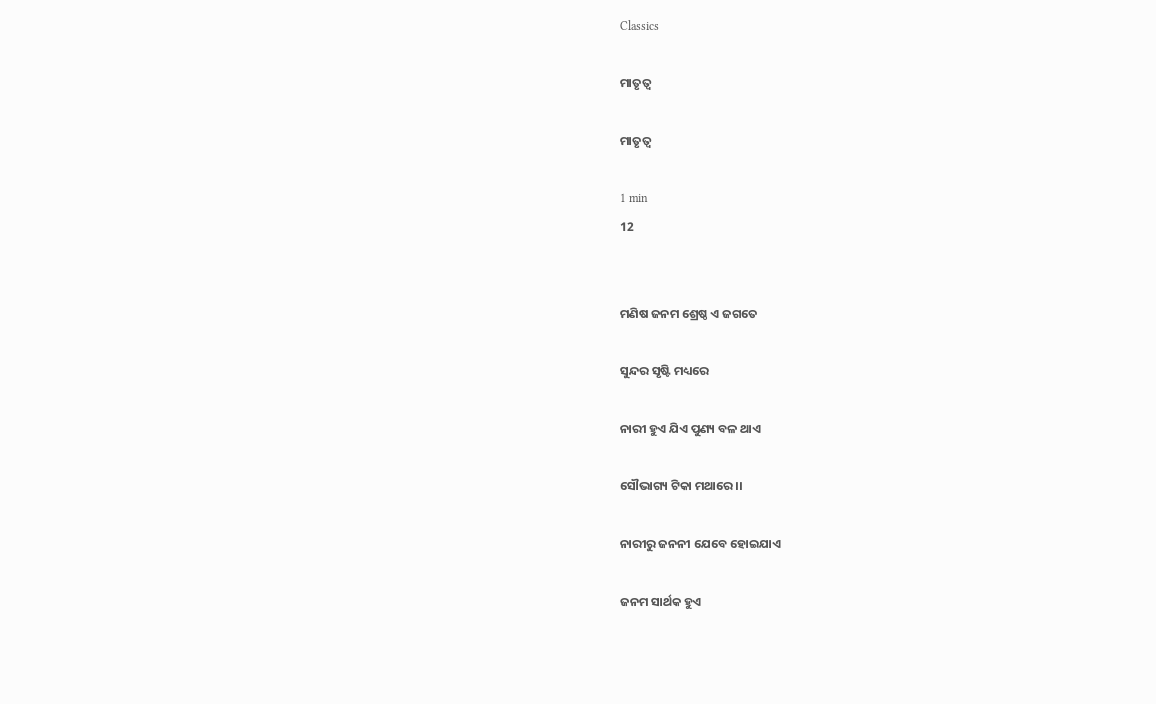Classics

ମାତୃତ୍ଵ

ମାତୃତ୍ଵ

1 min
12


ମଣିଷ ଜନମ ଶ୍ରେଷ୍ଠ ଏ ଜଗତେ

ସୁନ୍ଦର ସୃଷ୍ଟି ମଧ୍ୟରେ

ନାରୀ ହୁଏ ଯିଏ ପୁଣ୍ୟ ବଳ ଥାଏ

ସୌଭାଗ୍ୟ ଟିକା ମଥାରେ ।।

ନାରୀରୁ ଜନନୀ ଯେବେ ହୋଇଯାଏ

ଜନମ ସାର୍ଥକ ହୁଏ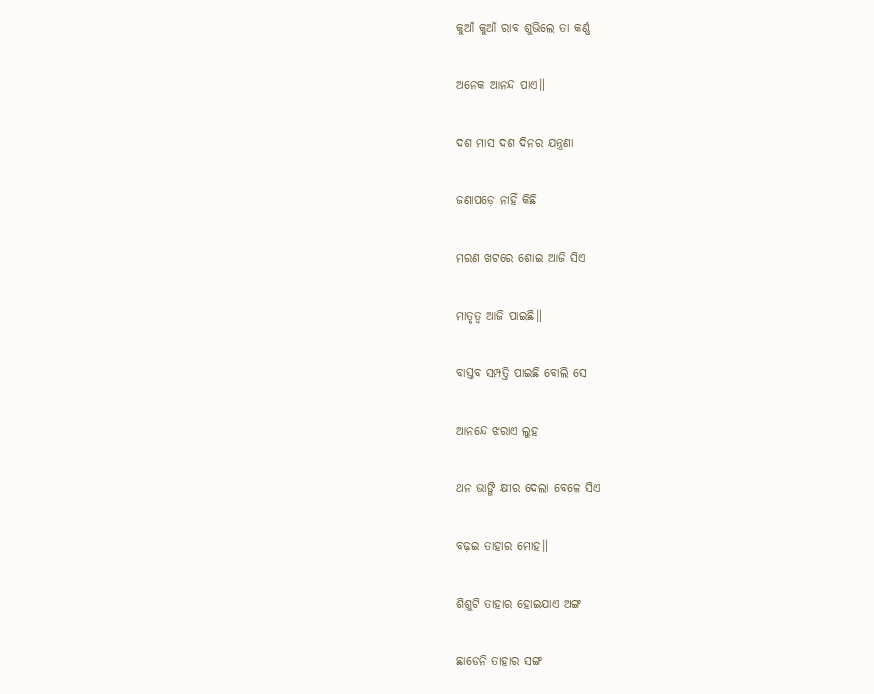କୁଆଁ କୁଆଁ ରାବ ଶୁଭିଲେ ତା କର୍ଣ୍ଣ

ଅନେକ ଆନନ୍ଦ ପାଏ॥

ଦଶ ମାସ ଦଶ ଦିନର ଯନ୍ତ୍ରଣା

ଜଣାପଡ଼େ ନାହିଁ କିଛି

ମରଣ ଖଟରେ ଶୋଇ ଆଜି ସିଏ

ମାତୃତ୍ଵ ଆଜି ପାଇଛି॥

ବାସ୍ତବ ସମ୍ପତ୍ତି ପାଇଛି ବୋଲି ସେ

ଆନନ୍ଦେ ଝରାଏ ଲୁହ

ଥନ ଭାଙ୍ଗି କ୍ଷୀର ଦେଲା ବେଳେ ସିଏ

ବଢ଼ଇ ତାହାର ମୋହ॥

ଶିଶୁଟି ତାହାର ହୋଇଯାଏ ଅଙ୍ଗ

ଛାଡେନି ତାହାର ସଙ୍ଗ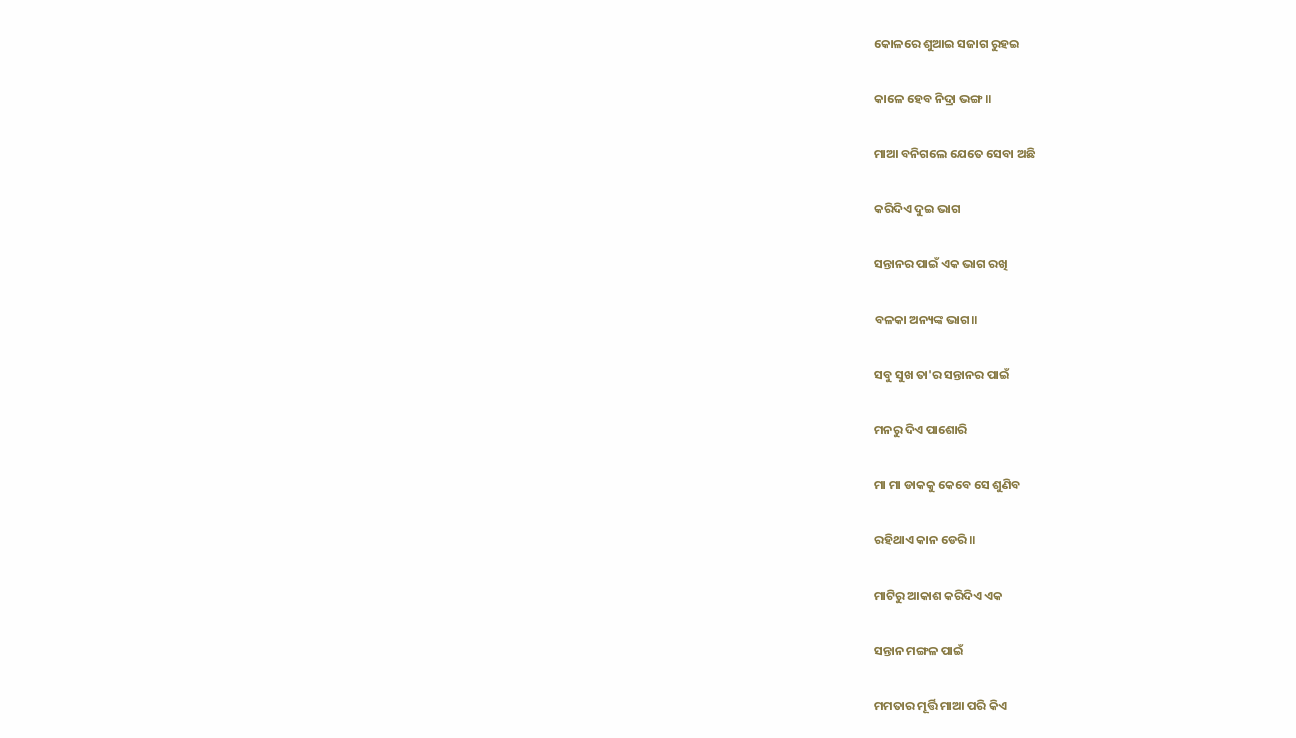କୋଳରେ ଶୁଆଇ ସଜାଗ ରୁହଇ

କାଳେ ହେବ ନିଦ୍ରା ଭଙ୍ଗ॥

ମାଆ ବନିଗଲେ ଯେତେ ସେବା ଅଛି

କରିଦିଏ ଦୁଇ ଭାଗ

ସନ୍ତାନର ପାଇଁ ଏକ ଭାଗ ରଖି

ବଳକା ଅନ୍ୟଙ୍କ ଭାଗ॥

ସବୁ ସୁଖ ତା'ର ସନ୍ତାନର ପାଇଁ

ମନରୁ ଦିଏ ପାଶୋରି

ମା ମା ଡାକକୁ କେବେ ସେ ଶୁଣିବ

ରହିଥାଏ କାନ ଡେରି॥

ମାଟିରୁ ଆକାଶ କରିଦିଏ ଏକ

ସନ୍ତାନ ମଙ୍ଗଳ ପାଇଁ

ମମତାର ମୂର୍ତ୍ତି ମାଆ ପରି କିଏ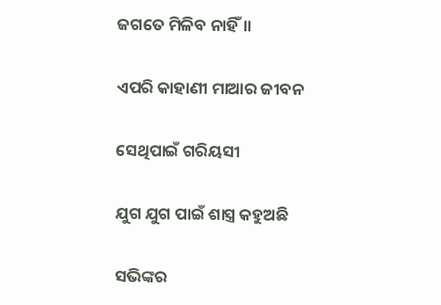ଜଗତେ ମିଳିବ ନାହିଁ॥

ଏପରି କାହାଣୀ ମାଆର ଜୀବନ

ସେଥିପାଇଁ ଗରିୟସୀ

ଯୁଗ ଯୁଗ ପାଇଁ ଶାସ୍ତ୍ର କହୁଅଛି

ସଭିଙ୍କର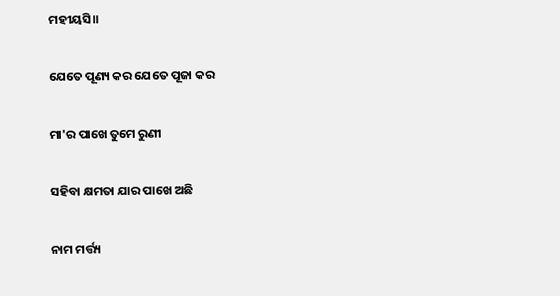ମହୀୟସି॥

ଯେତେ ପୂଣ୍ୟ କର ଯେତେ ପୂଜା କର

ମା'ର ପାଖେ ତୁମେ ରୁଣୀ

ସହିବା କ୍ଷମତା ଯାର ପାଖେ ଅଛି

ନାମ ମର୍ତ୍ତ୍ୟ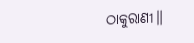ଠାକୁରାଣୀ॥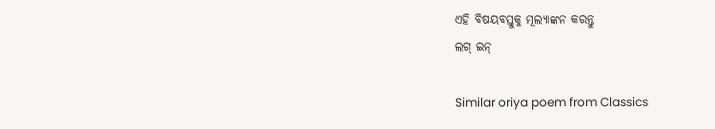ଏହି ବିଷୟବସ୍ତୁକୁ ମୂଲ୍ୟାଙ୍କନ କରନ୍ତୁ
ଲଗ୍ ଇନ୍

Similar oriya poem from Classics